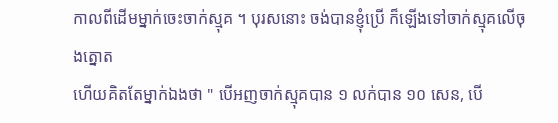កាលពីដើមម្នាក់ចេះចាក់ស្មុគ ។ បុរសនោះ ចង់បានខ្ញុំប្រើ ក៏ឡើងទៅចាក់ស្មុគលើចុងត្នោត
ហើយគិតតែម្នាក់ឯងថា " បើអញចាក់ស្មុគបាន ១ លក់បាន ១០ សេន, បើ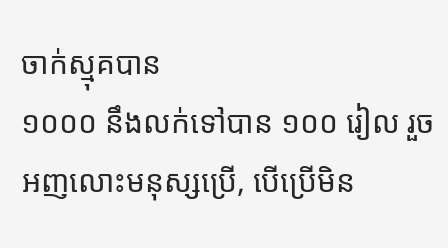ចាក់ស្មុគបាន
១០០០ នឹងលក់ទៅបាន ១០០ រៀល រួចអញលោះមនុស្សប្រើ, បើប្រើមិន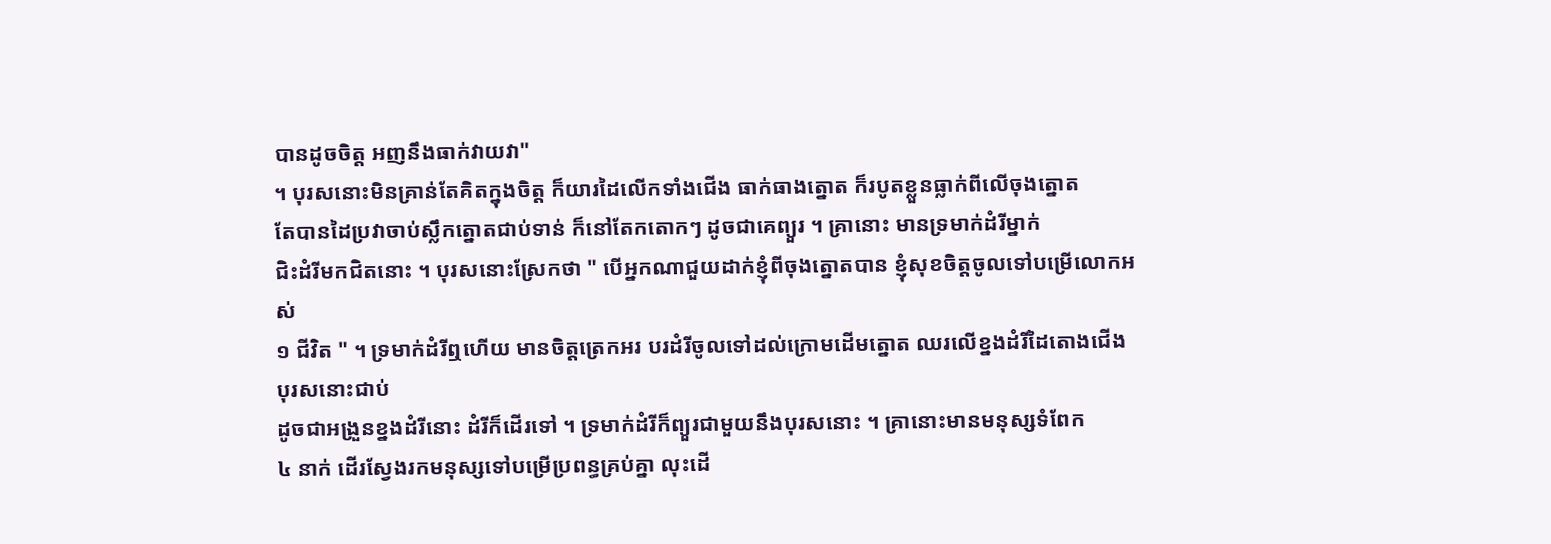បានដូចចិត្ត អញនឹងធាក់វាយវា"
។ បុរសនោះមិនគ្រាន់តែគិតក្នុងចិត្ត ក៏យារដៃលើកទាំងជើង ធាក់ធាងត្នោត ក៏របូតខ្លួនធ្លាក់ពីលើចុងត្នោត
តែបានដៃប្រវាចាប់ស្លឹកត្នោតជាប់ទាន់ ក៏នៅតែកតោកៗ ដូចជាគេព្យួរ ។ គ្រានោះ មានទ្រមាក់ដំរីម្នាក់
ជិះដំរីមកជិតនោះ ។ បុរសនោះស្រែកថា " បើអ្នកណាជួយដាក់ខ្ញុំពីចុងត្នោតបាន ខ្ញុំសុខចិត្តចូលទៅបម្រើលោកអស់
១ ជីវិត " ។ ទ្រមាក់ដំរីឮហើយ មានចិត្តត្រេកអរ បរដំរីចូលទៅដល់ក្រោមដើមត្នោត ឈរលើខ្នងដំរីដៃតោងជើងបុរសនោះជាប់
ដូចជាអង្រួនខ្នងដំរីនោះ ដំរីក៏ដើរទៅ ។ ទ្រមាក់ដំរីក៏ព្យួរជាមួយនឹងបុរសនោះ ។ គ្រានោះមានមនុស្សទំពែក
៤ នាក់ ដើរស្វែងរកមនុស្សទៅបម្រើប្រពន្ធគ្រប់គ្នា លុះដើ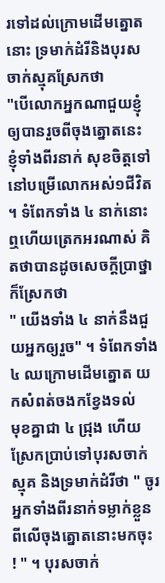រទៅដល់ក្រោមដើមត្នោតនោះ ទ្រមាក់ដំរីនិងបុរសចាក់ស្មុគស្រែកថា
"បើលោកអ្នកណាជួយខ្ញុំឲ្យបានរួចពីចុងត្នោតនេះ ខ្ញុំទាំងពីរនាក់ សុខចិត្តទៅនៅបម្រើលោកអស់១ជីវិត
។ ទំពែកទាំង ៤ នាក់នោះឮហើយត្រេកអរណាស់ គិតថាបានដូចសេចក្ដីប្រាថ្នា ក៏ស្រែកថា
" យើងទាំង ៤ នាក់នឹងជួយអ្នកឲ្យរួច" ។ ទំពែកទាំង ៤ ឈក្រោមដើមត្នោត យកសំពត់ចងកខ្វែងទល់
មុខគ្នាជា ៤ ជ្រុង ហើយស្រែកប្រាប់ទៅបុរសចាក់ស្មុគ និងទ្រមាក់ដំរីថា " ចូរអ្នកទាំងពីរនាក់ទម្លាក់ខ្លួនពីលើចុងត្នោតនោះមកចុះ
! " ។ បុរសចាក់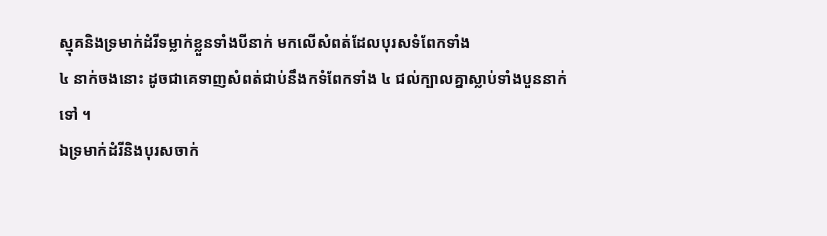ស្មុគនិងទ្រមាក់ដំរីទម្លាក់ខ្លួនទាំងបីនាក់ មកលើសំពត់ដែលបុរសទំពែកទាំង
៤ នាក់ចងនោះ ដូចជាគេទាញសំពត់ជាប់នឹងកទំពែកទាំង ៤ ជល់ក្បាលគ្នាស្លាប់ទាំងបួននាក់ទៅ ។
ឯទ្រមាក់ដំរីនិងបុរសចាក់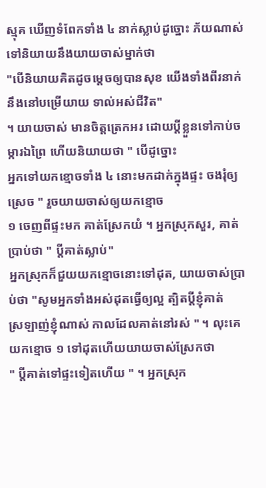ស្មុគ ឃើញទំពែកទាំង ៤ នាក់ស្លាប់ដូច្នោះ ភ័យណាស់ ទៅនិយាយនឹងយាយចាស់ម្នាក់ថា
"បើនិយាយគិតដូចម្ដេចឲ្យបានសុខ យើងទាំងពីរនាក់ នឹងនៅបម្រើយាយ ទាល់អស់ជីវិត"
។ យាយចាស់ មានចិត្តត្រេកអរ ដោយប្ដីខ្លួនទៅកាប់ចម្ការឯព្រៃ ហើយនិយាយថា " បើដូច្នោះ
អ្នកទៅយកខ្មោចទាំង ៤ នោះមកដាក់ក្នុងផ្ទះ ចងរុំឲ្យស្រេច " រួចយាយចាស់ឲ្យយកខ្មោច
១ ចេញពីផ្ទះមក គាត់ស្រែកយំ ។ អ្នកស្រុកសួរ, គាត់ប្រាប់ថា " ប្ដីគាត់ស្លាប់"
អ្នកស្រុកក៏ជួយយកខ្មោចនោះទៅដុត, យាយចាស់ប្រាប់ថា "សូមអ្នកទាំងអស់ដុតធ្វើឲ្យល្អ ត្បិតប្ដីខ្ញុំគាត់
ស្រឡាញ់ខ្ញុំណាស់ កាលដែលគាត់នៅរស់ " ។ លុះគេយកខ្មោច ១ ទៅដុតហើយយាយចាស់ស្រែកថា
" ប្ដីគាត់ទៅផ្ទះទៀតហើយ " ។ អ្នកស្រុក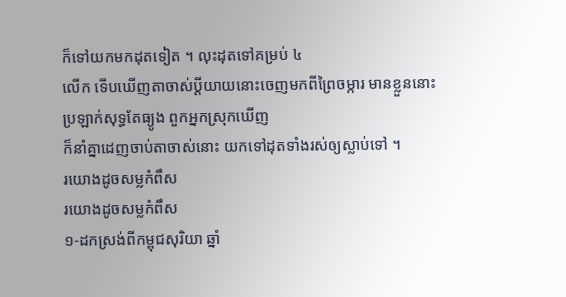ក៏ទៅយកមកដុតទៀត ។ លុះដុតទៅគម្រប់ ៤
លើក ទើបឃើញតាចាស់ប្ដីយាយនោះចេញមកពីព្រៃចម្ការ មានខ្លួននោះប្រឡាក់សុទ្ធតែធ្យូង ពួកអ្នកស្រុកឃើញ
ក៏នាំគ្នាដេញចាប់តាចាស់នោះ យកទៅដុតទាំងរស់ឲ្យស្លាប់ទៅ ។
រយោងដូចសម្លកំពឹស
រយោងដូចសម្លកំពឹស
១-ដកស្រង់ពីកម្ពុជសុរិយា ឆ្នាំ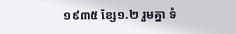១៩៣៥ ខ្សែ១.២ រួមគ្នា ទំ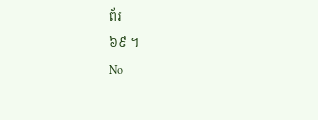ព័រ
៦៩ ។
No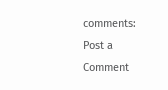comments:
Post a Comment